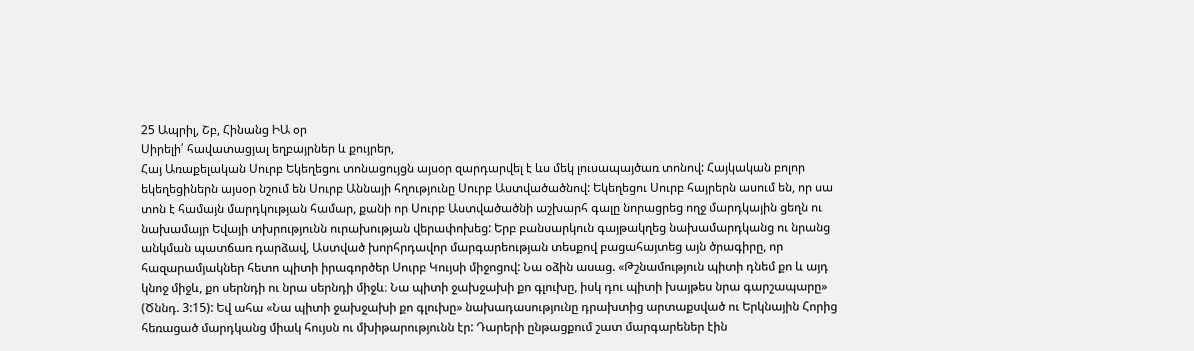25 Ապրիլ, Շբ, Հինանց ԻԱ օր
Սիրելի՛ հավատացյալ եղբայրներ և քույրեր,
Հայ Առաքելական Սուրբ Եկեղեցու տոնացույցն այսօր զարդարվել է ևս մեկ լուսապայծառ տոնով: Հայկական բոլոր եկեղեցիներն այսօր նշում են Սուրբ Աննայի հղությունը Սուրբ Աստվածածնով: Եկեղեցու Սուրբ հայրերն ասում են, որ սա տոն է համայն մարդկության համար, քանի որ Սուրբ Աստվածածնի աշխարհ գալը նորացրեց ողջ մարդկային ցեղն ու նախամայր Եվայի տխրությունն ուրախության վերափոխեց: Երբ բանսարկուն գայթակղեց նախամարդկանց ու նրանց անկման պատճառ դարձավ, Աստված խորհրդավոր մարգարեության տեսքով բացահայտեց այն ծրագիրը, որ հազարամյակներ հետո պիտի իրագործեր Սուրբ Կույսի միջոցով: Նա օձին ասաց. «Թշնամություն պիտի դնեմ քո և այդ կնոջ միջև, քո սերնդի ու նրա սերնդի միջև։ Նա պիտի ջախջախի քո գլուխը, իսկ դու պիտի խայթես նրա գարշապարը» (Ծննդ. 3:15): Եվ ահա «Նա պիտի ջախջախի քո գլուխը» նախադասությունը դրախտից արտաքսված ու Երկնային Հորից հեռացած մարդկանց միակ հույսն ու մխիթարությունն էր: Դարերի ընթացքում շատ մարգարեներ էին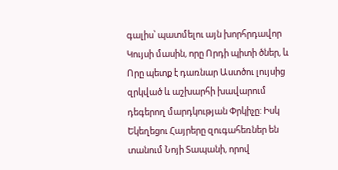գալիս՝ պատմելու այն խորհրդավոր Կույսի մասին, որը Որդի պիտի ծներ, և Որը պետք է դառնար Աստծու լույսից զրկված և աշխարհի խավարում դեգերող մարդկության Փրկիչը: Իսկ Եկեղեցու Հայրերը զուգահեռներ են տանում Նոյի Տապանի, որով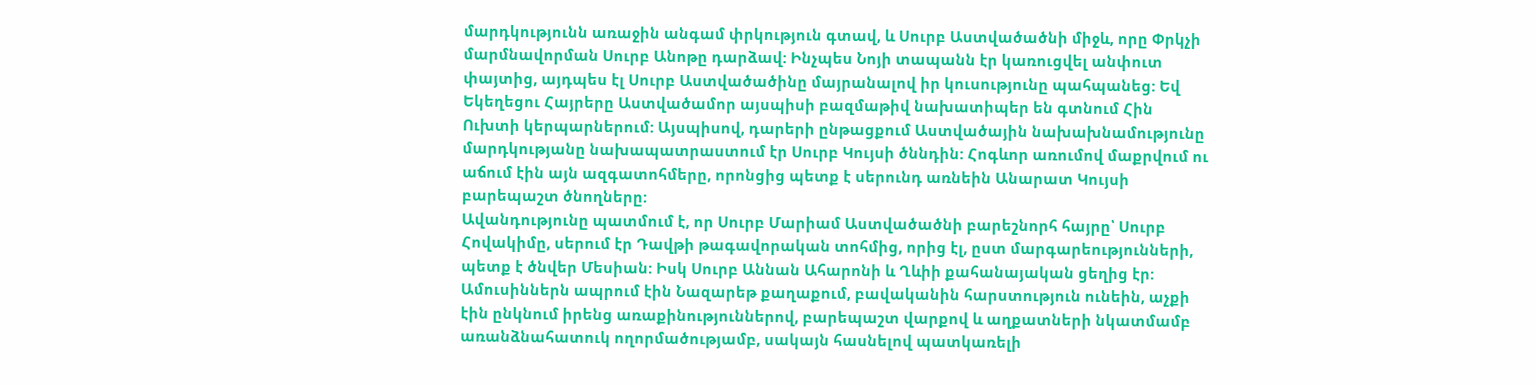մարդկությունն առաջին անգամ փրկություն գտավ, և Սուրբ Աստվածածնի միջև, որը Փրկչի մարմնավորման Սուրբ Անոթը դարձավ: Ինչպես Նոյի տապանն էր կառուցվել անփուտ փայտից, այդպես էլ Սուրբ Աստվածածինը մայրանալով իր կուսությունը պահպանեց: Եվ Եկեղեցու Հայրերը Աստվածամոր այսպիսի բազմաթիվ նախատիպեր են գտնում Հին Ուխտի կերպարներում: Այսպիսով, դարերի ընթացքում Աստվածային նախախնամությունը մարդկությանը նախապատրաստում էր Սուրբ Կույսի ծննդին: Հոգևոր առումով մաքրվում ու աճում էին այն ազգատոհմերը, որոնցից պետք է սերունդ առնեին Անարատ Կույսի բարեպաշտ ծնողները:
Ավանդությունը պատմում է, որ Սուրբ Մարիամ Աստվածածնի բարեշնորհ հայրը՝ Սուրբ Հովակիմը, սերում էր Դավթի թագավորական տոհմից, որից էլ, ըստ մարգարեությունների, պետք է ծնվեր Մեսիան: Իսկ Սուրբ Աննան Ահարոնի և Ղևիի քահանայական ցեղից էր: Ամուսիններն ապրում էին Նազարեթ քաղաքում, բավականին հարստություն ունեին, աչքի էին ընկնում իրենց առաքինություններով, բարեպաշտ վարքով և աղքատների նկատմամբ առանձնահատուկ ողորմածությամբ, սակայն հասնելով պատկառելի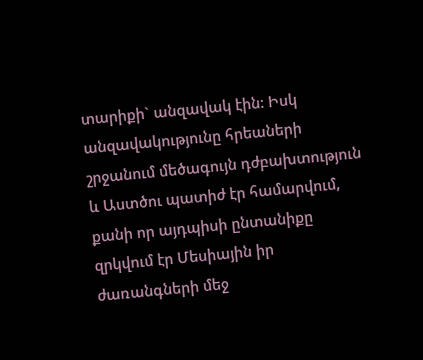տարիքի` անզավակ էին: Իսկ անզավակությունը հրեաների շրջանում մեծագույն դժբախտություն և Աստծու պատիժ էր համարվում, քանի որ այդպիսի ընտանիքը զրկվում էր Մեսիային իր ժառանգների մեջ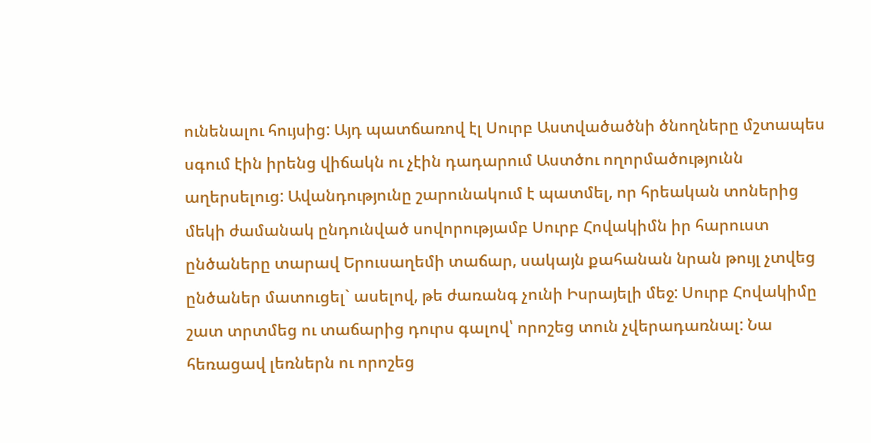ունենալու հույսից: Այդ պատճառով էլ Սուրբ Աստվածածնի ծնողները մշտապես սգում էին իրենց վիճակն ու չէին դադարում Աստծու ողորմածությունն աղերսելուց: Ավանդությունը շարունակում է պատմել, որ հրեական տոներից մեկի ժամանակ ընդունված սովորությամբ Սուրբ Հովակիմն իր հարուստ ընծաները տարավ Երուսաղեմի տաճար, սակայն քահանան նրան թույլ չտվեց ընծաներ մատուցել` ասելով, թե ժառանգ չունի Իսրայելի մեջ: Սուրբ Հովակիմը շատ տրտմեց ու տաճարից դուրս գալով՝ որոշեց տուն չվերադառնալ: Նա հեռացավ լեռներն ու որոշեց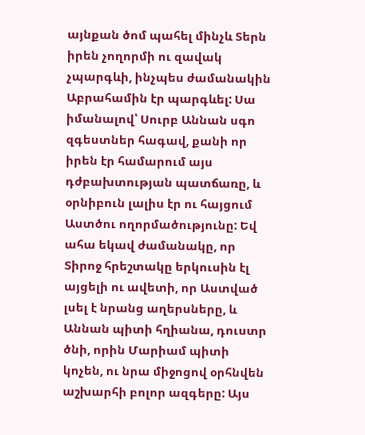այնքան ծոմ պահել մինչև Տերն իրեն չողորմի ու զավակ չպարգևի, ինչպես ժամանակին Աբրահամին էր պարգևել: Սա իմանալով՝ Սուրբ Աննան սգո զգեստներ հագավ, քանի որ իրեն էր համարում այս դժբախտության պատճառը, և օրնիբուն լալիս էր ու հայցում Աստծու ողորմածությունը: Եվ ահա եկավ ժամանակը, որ Տիրոջ հրեշտակը երկուսին էլ այցելի ու ավետի, որ Աստված լսել է նրանց աղերսները, և Աննան պիտի հղիանա, դուստր ծնի, որին Մարիամ պիտի կոչեն, ու նրա միջոցով օրհնվեն աշխարհի բոլոր ազգերը: Այս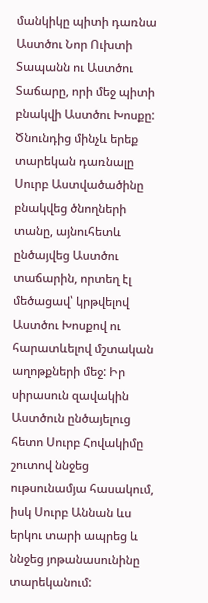մանկիկը պիտի դառնա Աստծու Նոր Ուխտի Տապանն ու Աստծու Տաճարը, որի մեջ պիտի բնակվի Աստծու Խոսքը: Ծնունդից մինչև երեք տարեկան դառնալը Սուրբ Աստվածածինը բնակվեց ծնողների տանը, այնուհետև ընծայվեց Աստծու տաճարին, որտեղ էլ մեծացավ՝ կրթվելով Աստծու Խոսքով ու հարատևելով մշտական աղոթքների մեջ: Իր սիրասուն զավակին Աստծուն ընծայելուց հետո Սուրբ Հովակիմը շուտով ննջեց ութսունամյա հասակում, իսկ Սուրբ Աննան ևս երկու տարի ապրեց և ննջեց յոթանասունինը տարեկանում: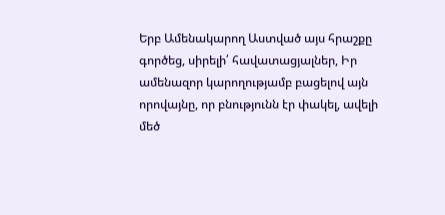Երբ Ամենակարող Աստված այս հրաշքը գործեց, սիրելի՛ հավատացյալներ, Իր ամենազոր կարողությամբ բացելով այն որովայնը, որ բնությունն էր փակել, ավելի մեծ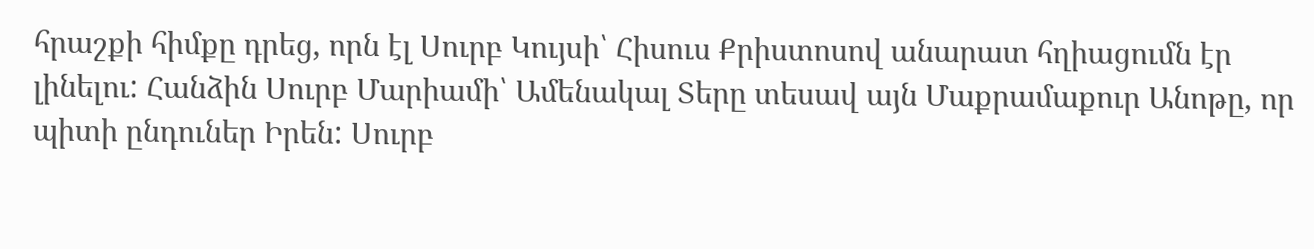հրաշքի հիմքը դրեց, որն էլ Սուրբ Կույսի՝ Հիսուս Քրիստոսով անարատ հղիացումն էր լինելու: Հանձին Սուրբ Մարիամի՝ Ամենակալ Տերը տեսավ այն Մաքրամաքուր Անոթը, որ պիտի ընդուներ Իրեն: Սուրբ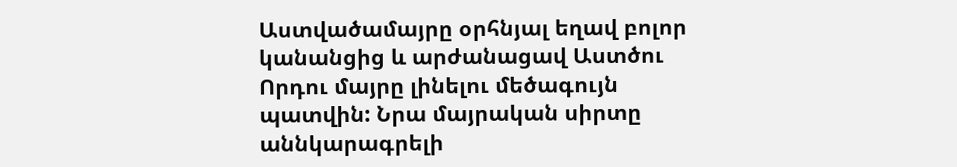Աստվածամայրը օրհնյալ եղավ բոլոր կանանցից և արժանացավ Աստծու Որդու մայրը լինելու մեծագույն պատվին: Նրա մայրական սիրտը աննկարագրելի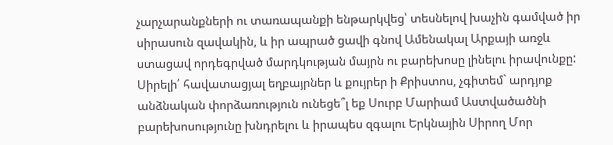չարչարանքների ու տառապանքի ենթարկվեց՝ տեսնելով խաչին գամված իր սիրասուն զավակին, և իր ապրած ցավի գնով Ամենակալ Արքայի առջև ստացավ որդեգրված մարդկության մայրն ու բարեխոսը լինելու իրավունքը:
Սիրելի՛ հավատացյալ եղբայրներ և քույրեր ի Քրիստոս, չգիտեմ` արդյոք անձնական փորձառություն ունեցե՞լ եք Սուրբ Մարիամ Աստվածածնի բարեխոսությունը խնդրելու և իրապես զգալու Երկնային Սիրող Մոր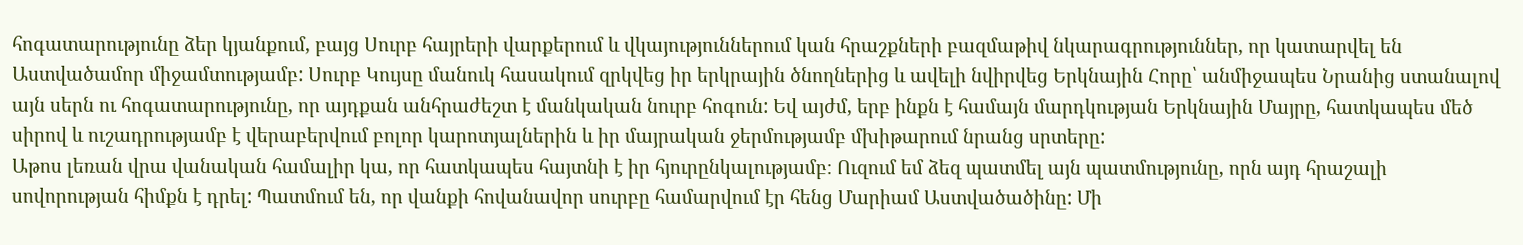հոգատարությունը ձեր կյանքում, բայց Սուրբ հայրերի վարքերում և վկայություններում կան հրաշքների բազմաթիվ նկարագրություններ, որ կատարվել են Աստվածամոր միջամտությամբ: Սուրբ Կույսը մանուկ հասակում զրկվեց իր երկրային ծնողներից և ավելի նվիրվեց Երկնային Հորը՝ անմիջապես Նրանից ստանալով այն սերն ու հոգատարությունը, որ այդքան անհրաժեշտ է մանկական նուրբ հոգուն: Եվ այժմ, երբ ինքն է համայն մարդկության Երկնային Մայրը, հատկապես մեծ սիրով և ուշադրությամբ է վերաբերվում բոլոր կարոտյալներին և իր մայրական ջերմությամբ մխիթարում նրանց սրտերը:
Աթոս լեռան վրա վանական համալիր կա, որ հատկապես հայտնի է իր հյուրընկալությամբ։ Ուզում եմ ձեզ պատմել այն պատմությունը, որն այդ հրաշալի սովորության հիմքն է դրել: Պատմում են, որ վանքի հովանավոր սուրբը համարվում էր հենց Մարիամ Աստվածածինը: Մի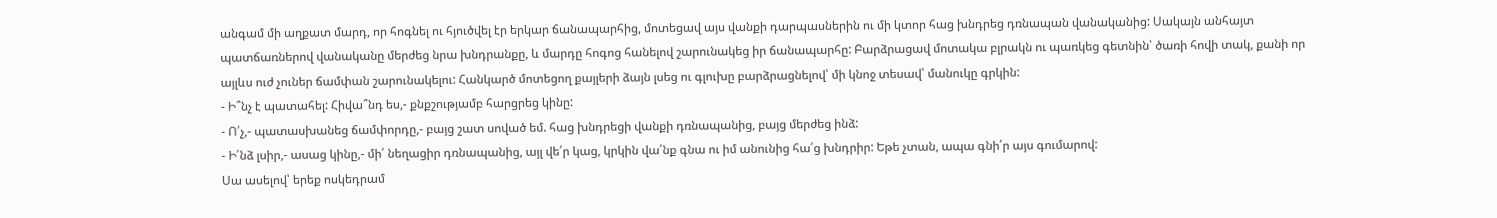անգամ մի աղքատ մարդ, որ հոգնել ու հյուծվել էր երկար ճանապարհից, մոտեցավ այս վանքի դարպասներին ու մի կտոր հաց խնդրեց դռնապան վանականից: Սակայն անհայտ պատճառներով վանականը մերժեց նրա խնդրանքը, և մարդը հոգոց հանելով շարունակեց իր ճանապարհը: Բարձրացավ մոտակա բլրակն ու պառկեց գետնին՝ ծառի հովի տակ, քանի որ այլևս ուժ չուներ ճամփան շարունակելու: Հանկարծ մոտեցող քայլերի ձայն լսեց ու գլուխը բարձրացնելով՝ մի կնոջ տեսավ՝ մանուկը գրկին:
- Ի՞նչ է պատահել: Հիվա՞նդ ես,- քնքշությամբ հարցրեց կինը:
- Ո՛չ,- պատասխանեց ճամփորդը,- բայց շատ սոված եմ. հաց խնդրեցի վանքի դռնապանից, բայց մերժեց ինձ:
- Ի՛նձ լսիր,- ասաց կինը,- մի՛ նեղացիր դռնապանից, այլ վե՛ր կաց, կրկին վա՛նք գնա ու իմ անունից հա՛ց խնդրիր: Եթե չտան, ապա գնի՛ր այս գումարով:
Սա ասելով՝ երեք ոսկեդրամ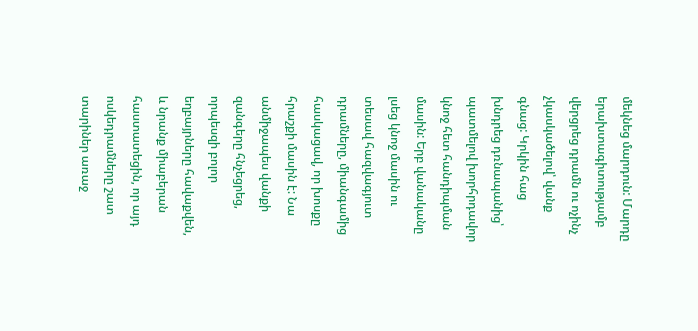մեկնեց մարդուն: Մարդը երախտագիտությամբ վերցրեց դրամն ու ոչինչ չկասկածելով՝ վանք գնաց: Կրկին հաց խնդրեց դռնապանից՝ պատմելով խորհրդավոր կնոջ հետ հանդիպման մասին: Երբ վանականը լսեց կնոջ մասին ու տեսավ հազվագյուտ դրամները, միանգամից հասկացավ, որ խոսքը հրաշքի մասին է: Նա անմիջապես վանքի զանգերը հնչեցրեց, որպեսզի բոլոր եղբայրները հավաքվեն, և նրանք միաբերան հաստատեցին, որ այդ ոսկեդրամները շատ տարիներ առաջ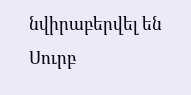նվիրաբերվել են Սուրբ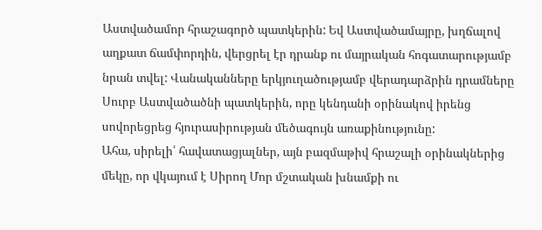Աստվածամոր հրաշագործ պատկերին: Եվ Աստվածամայրը, խղճալով աղքատ ճամփորդին, վերցրել էր դրանք ու մայրական հոգատարությամբ նրան տվել: Վանականները երկյուղածությամբ վերադարձրին դրամները Սուրբ Աստվածածնի պատկերին, որը կենդանի օրինակով իրենց սովորեցրեց հյուրասիրության մեծագույն առաքինությունը:
Ահա, սիրելի՛ հավատացյալներ, այն բազմաթիվ հրաշալի օրինակներից մեկը, որ վկայում է Սիրող Մոր մշտական խնամքի ու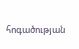հոգածության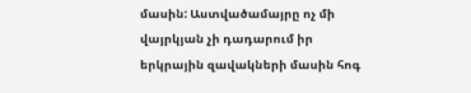մասին: Աստվածամայրը ոչ մի վայրկյան չի դադարում իր երկրային զավակների մասին հոգ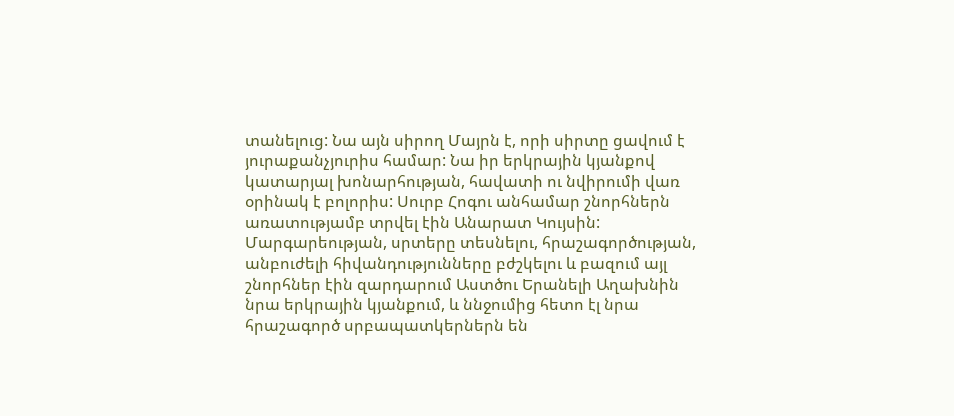տանելուց: Նա այն սիրող Մայրն է, որի սիրտը ցավում է յուրաքանչյուրիս համար: Նա իր երկրային կյանքով կատարյալ խոնարհության, հավատի ու նվիրումի վառ օրինակ է բոլորիս: Սուրբ Հոգու անհամար շնորհներն առատությամբ տրվել էին Անարատ Կույսին: Մարգարեության, սրտերը տեսնելու, հրաշագործության, անբուժելի հիվանդությունները բժշկելու և բազում այլ շնորհներ էին զարդարում Աստծու Երանելի Աղախնին նրա երկրային կյանքում, և ննջումից հետո էլ նրա հրաշագործ սրբապատկերներն են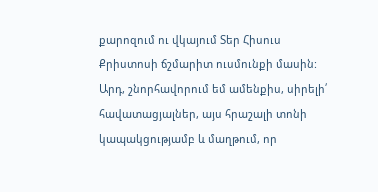քարոզում ու վկայում Տեր Հիսուս Քրիստոսի ճշմարիտ ուսմունքի մասին:
Արդ, շնորհավորում եմ ամենքիս, սիրելի՛ հավատացյալներ, այս հրաշալի տոնի կապակցությամբ և մաղթում, որ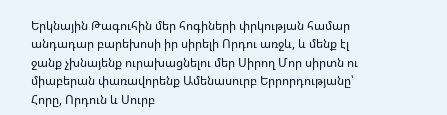Երկնային Թագուհին մեր հոգիների փրկության համար անդադար բարեխոսի իր սիրելի Որդու առջև, և մենք էլ ջանք չխնայենք ուրախացնելու մեր Սիրող Մոր սիրտն ու միաբերան փառավորենք Ամենասուրբ Երրորդությանը՝ Հորը, Որդուն և Սուրբ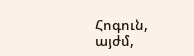Հոգուն, այժմ,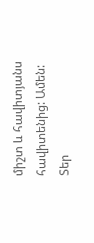միշտ և հավիտյանս հավիտենից: Ամեն:
Տեր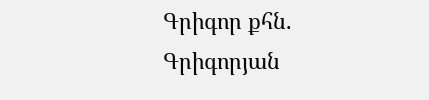Գրիգոր քհն. Գրիգորյան